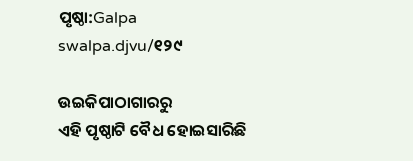ପୃଷ୍ଠା:Galpa swalpa.djvu/୧୨୯

ଉଇକିପାଠାଗାର‌ରୁ
ଏହି ପୃଷ୍ଠାଟି ବୈଧ ହୋଇସାରିଛି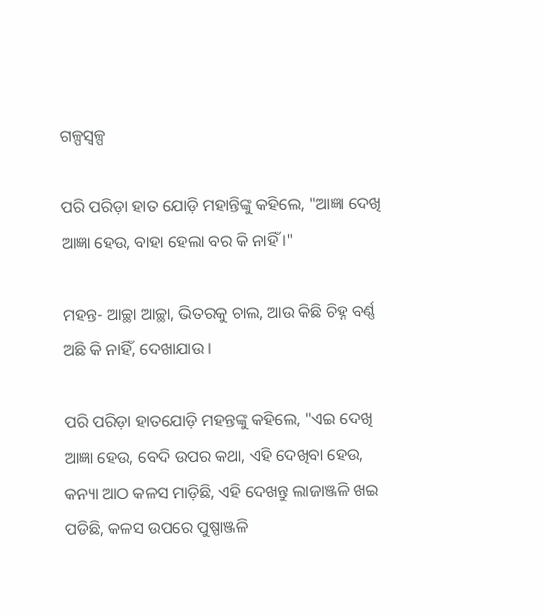ଗଳ୍ପସ୍ୱଳ୍ପ

ପରି ପରିଡ଼ା ହାତ ଯୋଡ଼ି ମହାନ୍ତିଙ୍କୁ କହିଲେ, "ଆଜ୍ଞା ଦେଖି ଆଜ୍ଞା ହେଉ, ବାହା ହେଲା ବର କି ନାହିଁ ।"

ମହନ୍ତ- ଆଚ୍ଛା ଆଚ୍ଛା, ଭିତରକୁ ଚାଲ, ଆଉ କିଛି ଚିହ୍ନ ବର୍ଣ୍ଣ ଅଛି କି ନାହିଁ, ଦେଖାଯାଉ ।

ପରି ପରିଡ଼ା ହାତଯୋଡ଼ି ମହନ୍ତଙ୍କୁ କହିଲେ, "ଏଇ ଦେଖି ଆଜ୍ଞା ହେଉ, ବେଦି ଉପର କଥା, ଏହି ଦେଖିବା ହେଉ, କନ୍ୟା ଆଠ କଳସ ମାଡ଼ିଛି, ଏହି ଦେଖନ୍ତୁ ଲାଜାଞ୍ଜଳି ଖଇ ପଡିଛି, କଳସ ଉପରେ ପୁଷ୍ପାଞ୍ଜଳି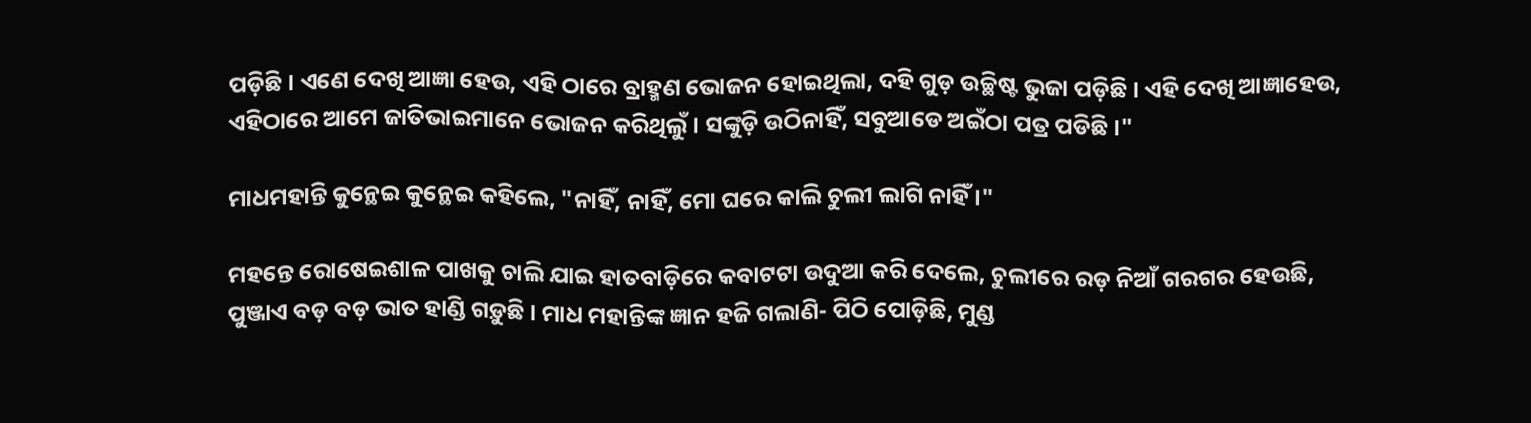ପଡ଼ିଛି । ଏଣେ ଦେଖି ଆଜ୍ଞା ହେଉ, ଏହି ଠାରେ ବ୍ରାହ୍ମଣ ଭୋଜନ ହୋଇଥିଲା, ଦହି ଗୁଡ଼ ଉଚ୍ଛିଷ୍ଟ ଭୁଜା ପଡ଼ିଛି । ଏହି ଦେଖି ଆଜ୍ଞାହେଉ, ଏହିଠାରେ ଆମେ ଜାତିଭାଇମାନେ ଭୋଜନ କରିଥିଲୁଁ । ସଙ୍କୁଡ଼ି ଉଠିନାହିଁ, ସବୁଆଡେ ଅଇଁଠା ପତ୍ର ପଡିଛି ।"

ମାଧମହାନ୍ତି କୁନ୍ଥେଇ କୁନ୍ଥେଇ କହିଲେ, "ନାହିଁ, ନାହିଁ, ମୋ ଘରେ କାଲି ଚୁଲୀ ଲାଗି ନାହିଁ ।"

ମହନ୍ତେ ରୋଷେଇଶାଳ ପାଖକୁ ଚାଲି ଯାଇ ହାତବାଡ଼ିରେ କବାଟଟା ଉଦୁଆ କରି ଦେଲେ, ଚୁଲୀରେ ରଡ଼ ନିଆଁ ଗରଗର ହେଉଛି, ପୁଞ୍ଜାଏ ବଡ଼ ବଡ଼ ଭାତ ହାଣ୍ଡି ଗଡ଼ୁଛି । ମାଧ ମହାନ୍ତିଙ୍କ ଜ୍ଞାନ ହଜି ଗଲାଣି- ପିଠି ପୋଡ଼ିଛି, ମୁଣ୍ଡ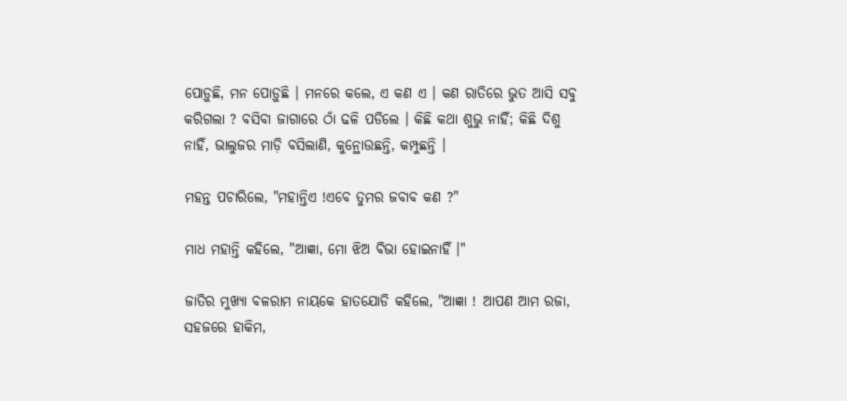ପୋଡ଼ୁଛି, ମନ ପୋଡ଼ୁଛି । ମନରେ କଲେ, ଏ କଣ ଏ । କଣ ରାତିରେ ଭୁତ ଆସି ସବୁ କରିଗଲା ? ବସିବା ଜାଗାରେ ଠାଁ ଢଳି ପଡିଲେ । କିଛି କଥା ଶୁଭୁ ନାହିଁ; କିଛି ଦିଶୁ ନାହିଁ, ଭାଲୁଜର ମାଡ଼ି ବସିଲାଣି, କୁନ୍ଥୋଉଛନ୍ତି, କମ୍ପୁଛନ୍ତି ।

ମହନ୍ତ ପଚାରିଲେ, "ମହାନ୍ତିଏ !ଏବେ ତୁମର ଜବାବ କଣ ?"

ମାଧ ମହାନ୍ତି କହିଲେ, "ଆଜ୍ଞା, ମୋ ଝିଅ ବିଭା ହୋଇନାହିଁ ।"

ଜାତିର ମୁଖ୍ୟା ବଳରାମ ନାୟକେ ହାତଯୋଡି କହିଲେ, "ଆଜ୍ଞା ! ଆପଣ ଆମ ରଜା, ସହଜରେ ହାକିମ,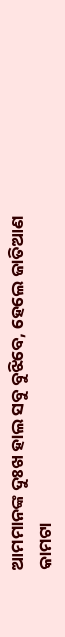ଆମମାନଙ୍କ ଦୁଃଖ ହାଲ ସବୁ ବୁଝିବେ, ହେଲେ ଜାତିଆଣ କାମଟା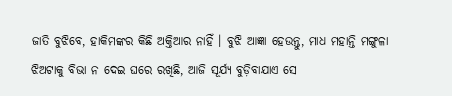ଜାତି ବୁଝିବେ, ହାକିମଙ୍କର କିଛି ଅକ୍ତିଆର ନାହିଁ । ବୁଝି ଆଜ୍ଞା ହେଉନ୍ତୁ, ମାଧ ମହାନ୍ତି ମଙ୍ଗୁଳା ଝିଅଟାକୁ ବିଭା ନ ଦେଇ ଘରେ ରଖିଛି, ଆଜି ସୂର୍ଯ୍ୟ ବୁଡ଼ିବାଯାଏ ସେ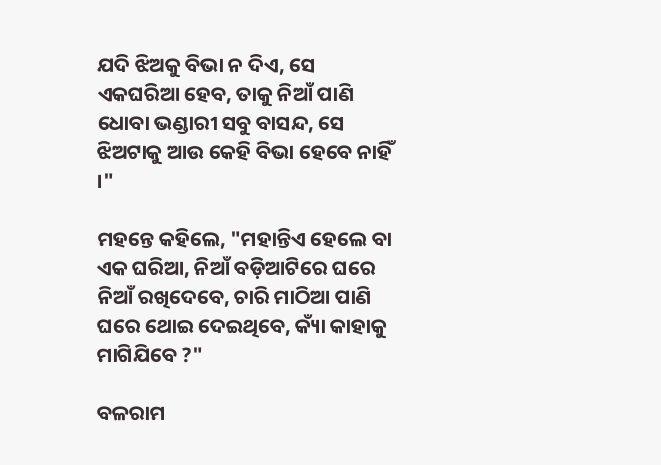ଯଦି ଝିଅକୁ ବିଭା ନ ଦିଏ, ସେ ଏକଘରିଆ ହେବ, ତାକୁ ନିଆଁ ପାଣି ଧୋବା ଭଣ୍ଡାରୀ ସବୁ ବାସନ୍ଦ, ସେ ଝିଅଟାକୁ ଆଉ କେହି ବିଭା ହେବେ ନାହିଁ ।"

ମହନ୍ତେ କହିଲେ, "ମହାନ୍ତିଏ ହେଲେ ବା ଏକ ଘରିଆ, ନିଆଁ ବଡ଼ିଆଟିରେ ଘରେ ନିଆଁ ରଖିଦେବେ, ଚାରି ମାଠିଆ ପାଣି ଘରେ ଥୋଇ ଦେଇଥିବେ, କ୍ୟାଁ କାହାକୁ ମାଗିଯିବେ ?"

ବଳରାମ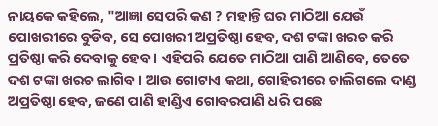ନାୟକେ କହିଲେ, "ଆଜ୍ଞା ସେପରି କଣ ? ମହାନ୍ତି ଘର ମାଠିଆ ଯେଉଁ ପୋଖରୀରେ ବୁଡିବ, ସେ ପୋଖରୀ ଅପ୍ରତିଷ୍ଠା ହେବ, ଦଶ ଟଙ୍କା ଖରଚ କରି ପ୍ରତିଷ୍ଠା କରି ଦେବାକୁ ହେବ । ଏହିପରି ଯେତେ ମାଠିଆ ପାଣି ଆଣିବେ, ତେତେ ଦଶ ଟଙ୍କା ଖରଚ ଲାଗିବ । ଆଉ ଗୋଟାଏ କଥା, ଗୋହିରୀରେ ଚାଲିଗଲେ ଦାଣ୍ଡ ଅପ୍ରତିଷ୍ଠା ହେବ, ଜଣେ ପାଣି ହାଣ୍ଡିଏ ଗୋବରପାଣି ଧରି ପଛେ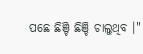ପଛେ ଛିଞ୍ଚି ଛିଞ୍ଚି ଚାଲୁଥିବ ।"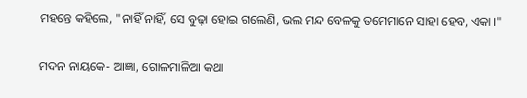ମହନ୍ତେ କହିଲେ, "ନାହିଁ ନାହିଁ, ସେ ବୁଢ଼ା ହୋଇ ଗଲେଣି, ଭଲ ମନ୍ଦ ବେଳକୁ ତମେମାନେ ସାହା ହେବ, ଏକା ।"

ମଦନ ନାୟକେ- ଆଜ୍ଞା, ଗୋଳମାଳିଆ କଥା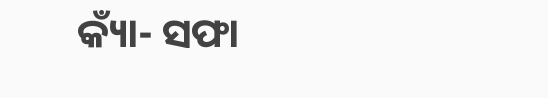କ୍ୟାଁ- ସଫା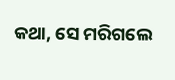କଥା, ସେ ମରିଗଲେ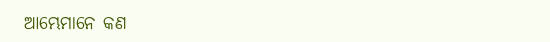ଆମ୍ଭେମାନେ କଣ